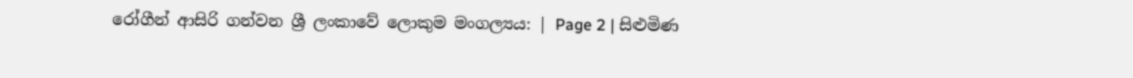රෝගීන් ආසිරි ගන්වන ශ්‍රී ලංකාවේ ලොකුම මංගල්‍යය: | Page 2 | සිළුමිණ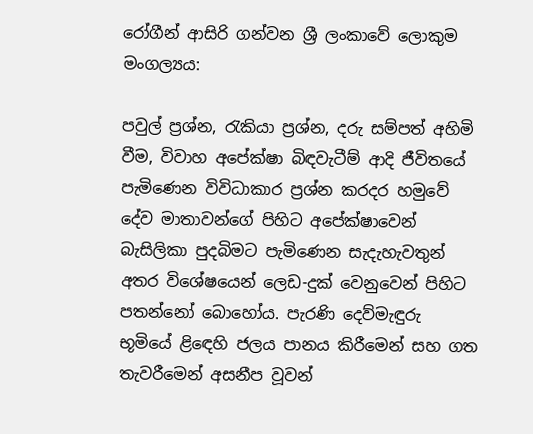රෝගීන් ආසිරි ගන්වන ශ්‍රී ලංකාවේ ලොකුම මංගල්‍යය:

පවුල් ප්‍රශ්න, රැකියා ප්‍රශ්න, දරු සම්පත් අහිමි වීම, විවාහ අපේක්ෂා බිඳවැටීම් ආදි ජීවිතයේ පැමිණෙන විවිධාකාර ප්‍රශ්න කරදර හමුවේ දේව මාතාවන්ගේ පිහිට අපේක්ෂාවෙන් බැසිලිකා පුදබිමට පැමිණෙන සැදැහැවතුන් අතර විශේෂයෙන් ලෙඩ-දුක් වෙනුවෙන් පිහිට පතන්නෝ බොහෝය. පැරණි දෙව්මැඳුරු භූමියේ ළිඳෙහි ජලය පානය කිරීමෙන් සහ ගත තැවරීමෙන් අසනීප වූවන්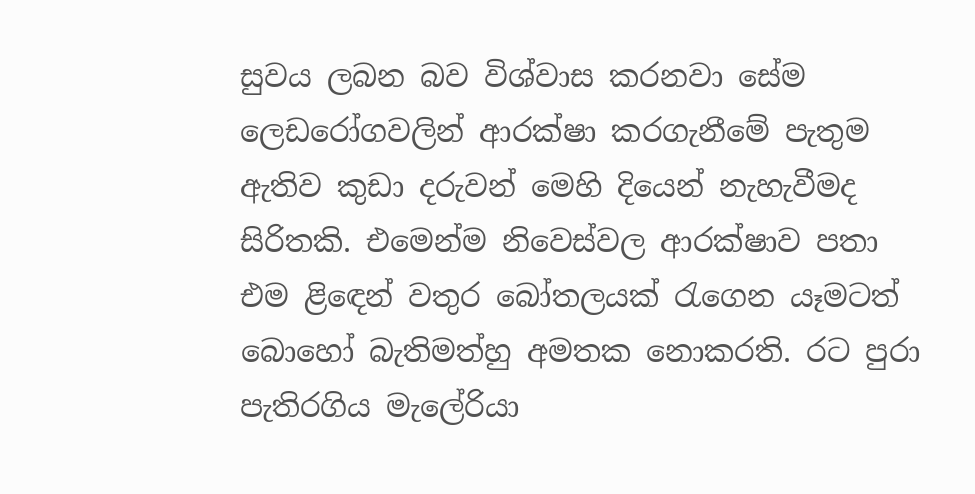සුවය ලබන බව විශ්වාස කරනවා සේම ලෙඩරෝගවලින් ආරක්ෂා කරගැනීමේ පැතුම ඇතිව කුඩා දරුවන් මෙහි දියෙන් නැහැවීමද සිරිතකි. එමෙන්ම නිවෙස්වල ආරක්ෂාව පතා එම ළිඳෙන් වතුර බෝතලයක් රැගෙන යෑමටත් බොහෝ බැතිමත්හු අමතක නොකරති. රට පුරා පැතිරගිය මැලේරියා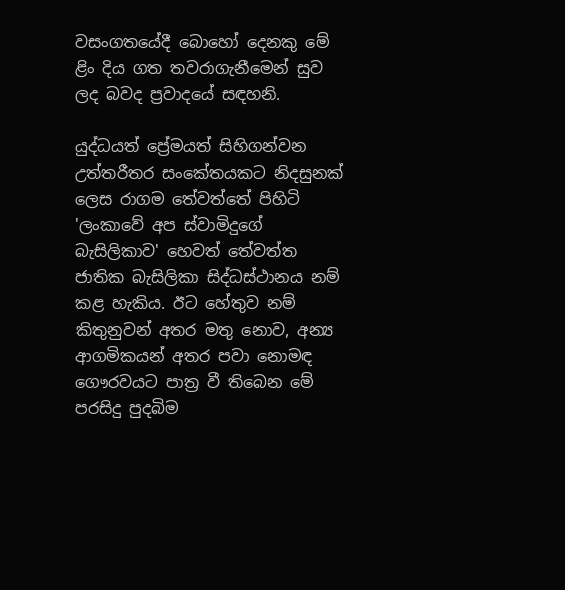වසංගතයේදී බොහෝ දෙනකු මේ ළිං දිය ගත තවරාගැනීමෙන් සුව ලද බවද ප්‍රවාදයේ සඳහනි.

යුද්ධයත් ප්‍රේමයත් සිහිගන්වන උත්තරීතර සංකේතයකට නිදසුනක් ලෙස රාගම තේවත්තේ පිහිටි 'ලංකාවේ අප ස්වාමිදුගේ බැසිලිකාව' හෙවත් තේවත්ත ජාතික බැසිලිකා සිද්ධස්ථානය නම් කළ හැකිය. ඊට හේතුව නම් කිතුනුවන් අතර මතු නොව, අන්‍ය ආගමිකයන් අතර පවා නොමඳ ගෞරවයට පාත්‍ර වී තිබෙන මේ පරසිදු පුදබිම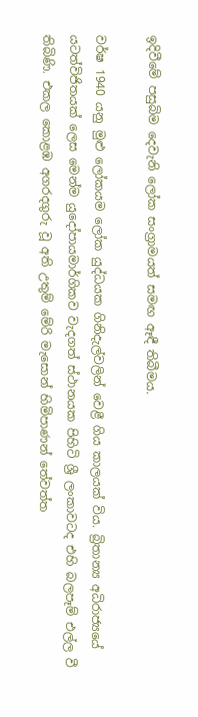ඉදිවීමේ පසුබිම දෙවැනි ලෝක සංග්‍රාමයත් සමඟ ඈඳී තිබීමය.

වර්ෂ 1940 යනු මුළු ලෝකයම ලෝක යුද්ධයක ගිනිදැල්වලින් වෙළී ගිය කාලයක් විය. බ්‍රිතාන්‍ය අධිරාජ්‍යයේ යටත්විජිතයක් ලෙස මෙන්ම යුදෝපායමාර්ගිකව වැදගත් ස්ථානයක පිහිටි ශ්‍රී ලංකාවටද එහි බලපෑම් එල්ල වී තිබිණි. එකල කොළඹ අගරදගුරු වූ අති උතුම් මේරි මැසොන් හිමිපාණන් තේවත්ත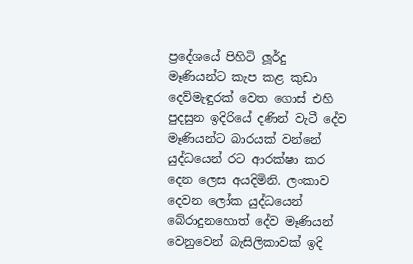ප්‍රදේශයේ පිහිටි ලූර්දු මෑණියන්ට කැප කළ කුඩා දෙව්මැඳුරක් වෙත ගොස් එහි පුදසුන ඉදිරියේ දණින් වැටී දේව මෑණියන්ට බාරයක් වන්නේ යුද්ධයෙන් රට ආරක්ෂා කර දෙන ලෙස අයදිමිනි. ලංකාව දෙවන ලෝක යුද්ධයෙන් බේරාදුනහොත් දේව මෑණියන් වෙනුවෙන් බැසිලිකාවක් ඉදි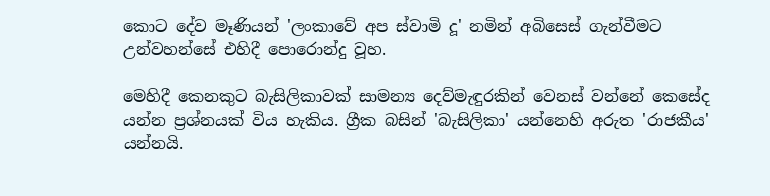කොට දේව මෑණියන් 'ලංකාවේ අප ස්වාමි දූ' නමින් අබිසෙස් ගැන්වීමට උන්වහන්සේ එහිදී පොරොන්දු වූහ.

මෙහිදී කෙනකුට බැසිලිකාවක් සාමන්‍ය දෙව්මැඳුරකින් වෙනස් වන්නේ කෙසේද යන්න ප්‍රශ්නයක් විය හැකිය. ග්‍රීක බසින් 'බැසිලිකා' යන්නෙහි අරුත 'රාජකීය' යන්නයි.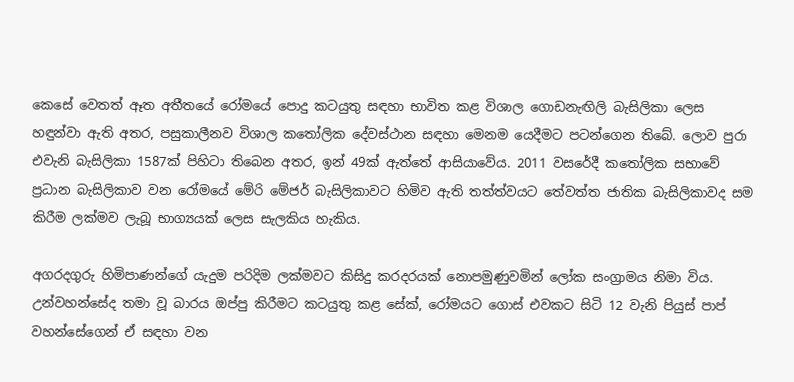කෙසේ වෙතත් ඈත අතීතයේ රෝමයේ පොදු කටයුතු සඳහා භාවිත කළ විශාල ගොඩනැඟිලි බැසිලිකා ලෙස හඳුන්වා ඇති අතර, පසුකාලීනව විශාල කතෝලික දේවස්ථාන සඳහා මෙනම යෙදීමට පටන්ගෙන තිබේ. ලොව පුරා එවැනි බැසිලිකා 1587ක් පිහිටා තිබෙන අතර, ඉන් 49ක් ඇත්තේ ආසියාවේය. 2011 වසරේදී කතෝලික සභාවේ ප්‍රධාන බැසිලිකාව වන රෝමයේ මේරි මේජර් බැසිලිකාවට හිමිව ඇති තත්ත්වයට තේවත්ත ජාතික බැසිලිකාවද සම කිරීම ලක්මව ලැබූ භාග්‍යයක් ලෙස සැලකිය හැකිය.

අගරදගුරු හිමිපාණන්ගේ යැදුම පරිදිම ලක්මවට කිසිදු කරදරයක් නොපමුණුවමින් ලෝක සංග්‍රාමය නිමා විය. උන්වහන්සේද තමා වූ බාරය ඔප්පු කිරීමට කටයුතු කළ සේක්, රෝමයට ගොස් එවකට සිටි 12 වැනි පියුස් පාප් වහන්සේගෙන් ඒ සඳහා වන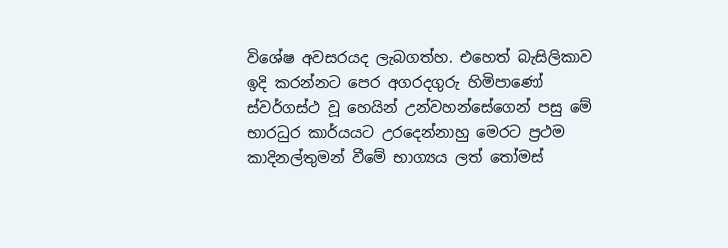විශේෂ අවසරයද ලැබගත්හ. එහෙත් බැසිලිකාව ඉදි කරන්නට පෙර අගරදගුරු හිමිපාණෝ ස්වර්ගස්ථ වූ හෙයින් උන්වහන්සේගෙන් පසු මේ භාරධුර කාර්යයට උරදෙන්නාහු මෙරට ප්‍රථම කාදිනල්තුමන් වීමේ භාග්‍යය ලත් තෝමස්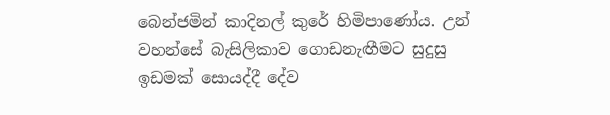බෙන්ජමින් කාදිනල් කුරේ හිමිපාණෝය. උන් වහන්සේ බැසිලිකාව ගොඩනැඟීමට සුදුසු ඉඩමක් සොයද්දී දේව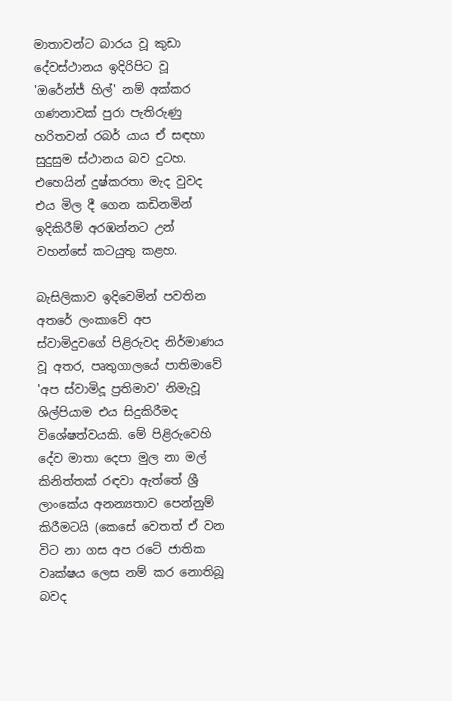මාතාවන්ට බාරය වූ කුඩා දේවස්ථානය ඉදිරිපිට වූ 'ඔරේන්ජ් හිල්' නම් අක්කර ගණනාවක් පුරා පැතිරුණු හරිතවන් රබර් යාය ඒ සඳහා සුදුසුම ස්ථානය බව දුටහ. එහෙයින් දුෂ්කරතා මැද වුවද එය මිල දී ගෙන කඩිනමින් ඉදිකිරීම් අරඹන්නට උන් වහන්සේ කටයුතු කළහ.

බැසිලිකාව ඉදිවෙමින් පවතින අතරේ ලංකාවේ අප ස්වාමිදුවගේ පිළිරුවද නිර්මාණය වූ අතර, පෘතුගාලයේ පාතිමාවේ 'අප ස්වාමිදූ ප්‍රතිමාව' නිමැවූ ශිල්පියාම එය සිදුකිරීමද විශේෂත්වයකි. මේ පිළිරුවෙහි දේව මාතා දෙපා මුල නා මල් කිනිත්තක් රඳවා ඇත්තේ ශ්‍රී ලාංකේය අනන්‍යතාව පෙන්නුම් කිරීමටයි (කෙසේ වෙතත් ඒ වන විට නා ගස අප රටේ ජාතික වෘක්ෂය ලෙස නම් කර නොතිබූ බවද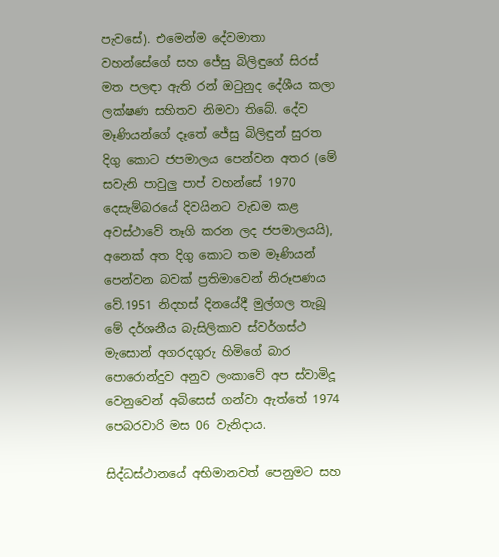පැවසේ). එමෙන්ම දේවමාතා වහන්සේගේ සහ ජේසු බිලිඳුගේ සිරස් මත පලඳා ඇති රන් ඔටුනුද දේශීය කලා ලක්ෂණ සහිතව නිමවා තිබේ. දේව මෑණියන්ගේ දෑතේ ජේසු බිලිඳුන් සුරත දිගු කොට ජපමාලය පෙන්වන අතර (මේ සවැනි පාවුලු පාප් වහන්සේ 1970 දෙසැම්බරයේ දිවයිනට වැඩම කළ අවස්ථාවේ තෑගි කරන ලද ජපමාලයයි), අනෙක් අත දිගු කොට තම මෑණියන් පෙන්වන බවක් ප්‍රතිමාවෙන් නිරූපණය වේ.1951 නිදහස් දිනයේදී මුල්ගල තැබූ මේ දර්ශනීය බැසිලිකාව ස්වර්ගස්ථ මැසොන් අගරදගුරු හිමිගේ බාර පොරොන්දුව අනුව ලංකාවේ අප ස්වාමිදූ වෙනුවෙන් අබිසෙස් ගන්වා ඇත්තේ 1974 පෙබරවාරි මස 06 වැනිදාය.

සිද්ධස්ථානයේ අභිමානවත් පෙනුමට සහ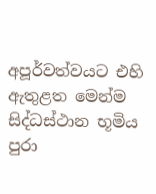අපූර්වත්වයට එහි ඇතුළත මෙන්ම සිද්ධස්ථාන භූමිය පුරා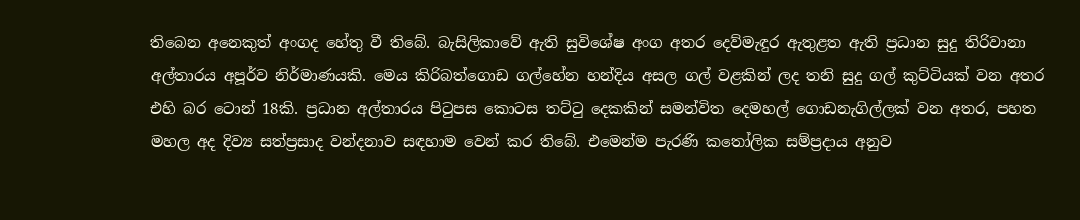තිබෙන අනෙකුත් අංගද හේතු වී තිබේ. බැසිලිකාවේ ඇති සුවිශේෂ අංග අතර දෙව්මැඳුර ඇතුළත ඇති ප්‍රධාන සුදු තිරිවානා අල්තාරය අපූර්ව නිර්මාණයකි. මෙය කිරිබත්ගොඩ ගල්හේන හන්දිය අසල ගල් වළකින් ලද තනි සුදු ගල් කුට්ටියක් වන අතර එහි බර ටොන් 18කි. ප්‍රධාන අල්තාරය පිටුපස කොටස තට්ටු දෙකකින් සමන්විත දෙමහල් ගොඩනැගිල්ලක් වන අතර, පහත මහල අද දිව්‍ය සත්ප්‍රසාද වන්දනාව සඳහාම වෙන් කර තිබේ. එමෙන්ම පැරණි කතෝලික සම්ප්‍රදාය අනුව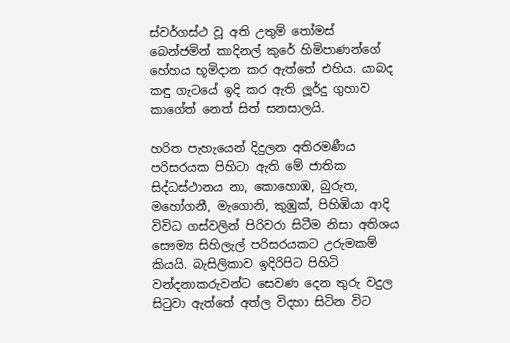ස්වර්ගස්ථ වූ අති උතුම් තෝමස් බෙන්ජමින් කාදිනල් කුරේ හිමිපාණන්ගේ හේහය භූමිදාන කර ඇත්තේ එහිය. යාබද කඳු ගැටයේ ඉදි කර ඇති ලූර්දු ගුහාව කාගේත් නෙත් සිත් සනසාලයි.

හරිත පැහැයෙන් දිදුලන අතිරමණීය පරිසරයක පිහිටා ඇති මේ ජාතික සිද්ධස්ථානය නා, කොහොඹ, බුරුත, මහෝගනී, මැගොනි, කුඹුක්, පිහිඹියා ආදි විවිධ ගස්වලින් පිරිවරා සිටීම නිසා අතිශය සෞම්‍ය සිහිලැල් පරිසරයකට උරුමකම් කියයි. බැසිලිකාව ඉදිරිපිට පිහිටි වන්දනාකරුවන්ට සෙවණ දෙන තුරු වදුල සිටුවා ඇත්තේ අත්ල විදහා සිටින විට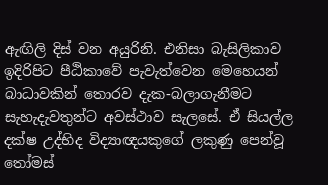ඇඟිලි දිස් වන අයුරිනි. එනිසා බැසිලිකාව ඉදිරිපිට පීඨිකාවේ පැවැත්වෙන මෙහෙයන් බාධාවකින් තොරව දැක-බලාගැනීමට සැහැදැවතුන්ට අවස්ථාව සැලසේ. ඒ සියල්ල දක්ෂ උද්භිද විද්‍යාඥයකුගේ ලකුණු පෙන්වූ තෝමස්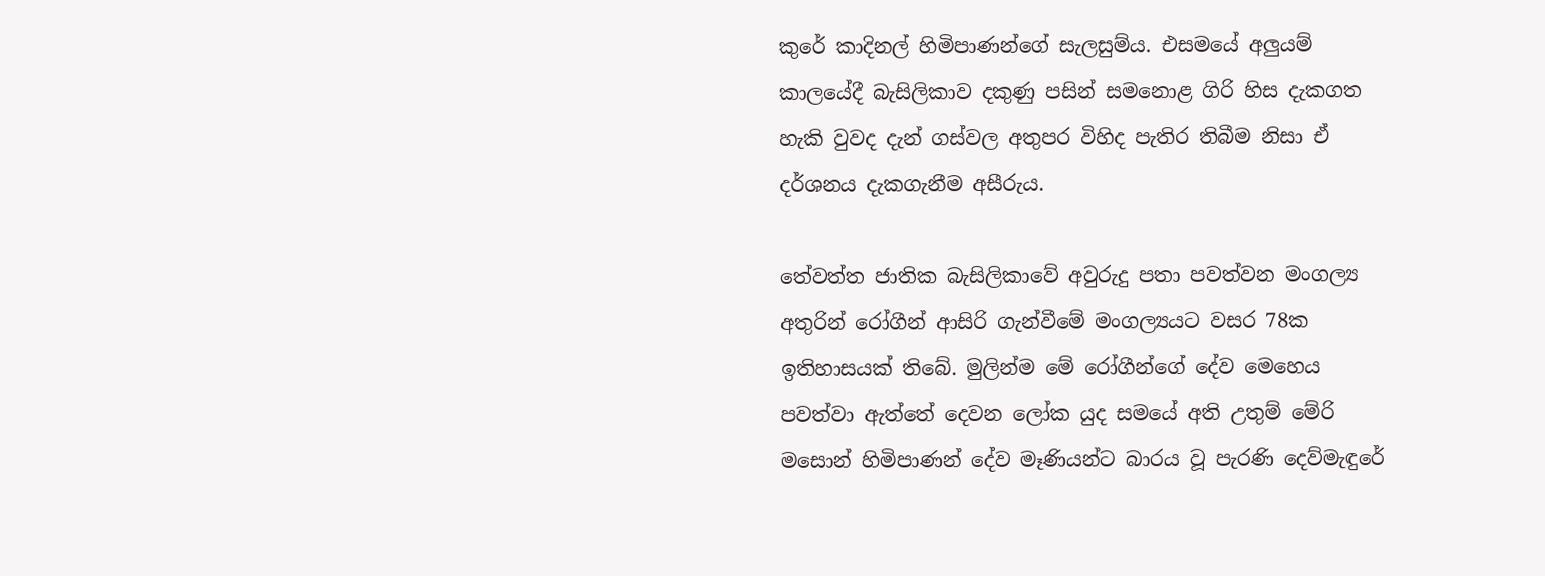කුරේ කාදිනල් හිමිපාණන්ගේ සැලසුම්ය. එසමයේ අලුයම් කාලයේදී බැසිලිකාව දකුණු පසින් සමනොළ ගිරි හිස දැකගත හැකි වුවද දැන් ගස්වල අතුපර විහිද පැතිර තිබීම නිසා ඒ දර්ශනය දැකගැනීම අසීරුය.

තේවත්ත ජාතික බැසිලිකාවේ අවුරුදු පතා පවත්වන මංගල්‍ය අතුරින් රෝගීන් ආසිරි ගැන්වීමේ මංගල්‍යයට වසර 78ක ඉතිහාසයක් තිබේ. මුලින්ම මේ රෝගීන්ගේ දේව මෙහෙය පවත්වා ඇත්තේ දෙවන ලෝක යුද සමයේ අති උතුම් මේරි මසොන් හිමිපාණන් දේව මෑණියන්ට බාරය වූ පැරණි දෙව්මැඳුරේ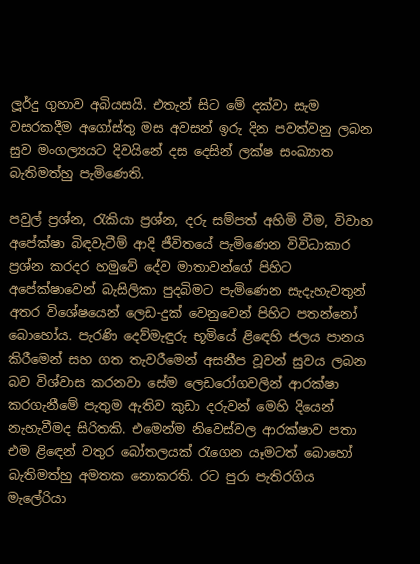ලූර්දු ගුහාව අබියසයි. එතැන් සිට මේ දක්වා සැම වසරකදීම අගෝස්තු මස අවසන් ඉරු දින පවත්වනු ලබන සුව මංගල්‍යයට දිවයිනේ දස දෙසින් ලක්ෂ සංඛ්‍යාත බැතිමත්හු පැමිණෙති.

පවුල් ප්‍රශ්න, රැකියා ප්‍රශ්න, දරු සම්පත් අහිමි වීම, විවාහ අපේක්ෂා බිඳවැටීම් ආදි ජීවිතයේ පැමිණෙන විවිධාකාර ප්‍රශ්න කරදර හමුවේ දේව මාතාවන්ගේ පිහිට අපේක්ෂාවෙන් බැසිලිකා පුදබිමට පැමිණෙන සැදැහැවතුන් අතර විශේෂයෙන් ලෙඩ-දුක් වෙනුවෙන් පිහිට පතන්නෝ බොහෝය. පැරණි දෙව්මැඳුරු භූමියේ ළිඳෙහි ජලය පානය කිරීමෙන් සහ ගත තැවරීමෙන් අසනීප වූවන් සුවය ලබන බව විශ්වාස කරනවා සේම ලෙඩරෝගවලින් ආරක්ෂා කරගැනීමේ පැතුම ඇතිව කුඩා දරුවන් මෙහි දියෙන් නැහැවීමද සිරිතකි. එමෙන්ම නිවෙස්වල ආරක්ෂාව පතා එම ළිඳෙන් වතුර බෝතලයක් රැගෙන යෑමටත් බොහෝ බැතිමත්හු අමතක නොකරති. රට පුරා පැතිරගිය මැලේරියා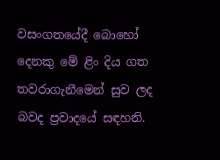වසංගතයේදී බොහෝ දෙනකු මේ ළිං දිය ගත තවරාගැනීමෙන් සුව ලද බවද ප්‍රවාදයේ සඳහනි.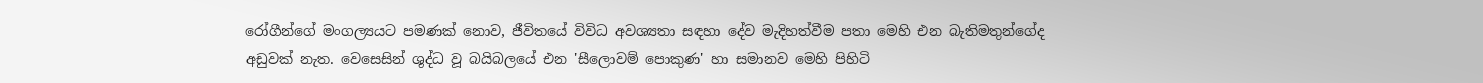රෝගීන්ගේ මංගල්‍යයට පමණක් නොව, ජීවිතයේ විවිධ අවශ්‍යතා සඳහා දේව මැදිහත්වීම පතා මෙහි එන බැතිමතුන්ගේද අඩුවක් නැත. වෙසෙසින් ශුද්ධ වූ බයිබලයේ එන 'සීලොවම් පොකුණ' හා සමානව මෙහි පිහිටි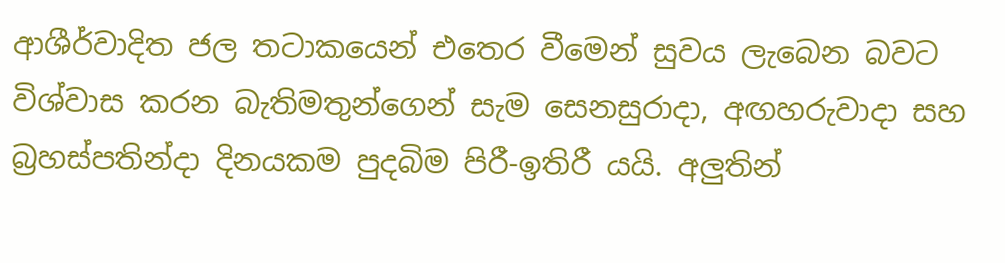ආශීර්වාදිත ජල තටාකයෙන් එතෙර වීමෙන් සුවය ලැබෙන බවට විශ්වාස කරන බැතිමතුන්ගෙන් සැම සෙනසුරාදා, අඟහරුවාදා සහ බ්‍රහස්පතින්දා දිනයකම පුදබිම පිරී-ඉතිරී යයි. අලුතින්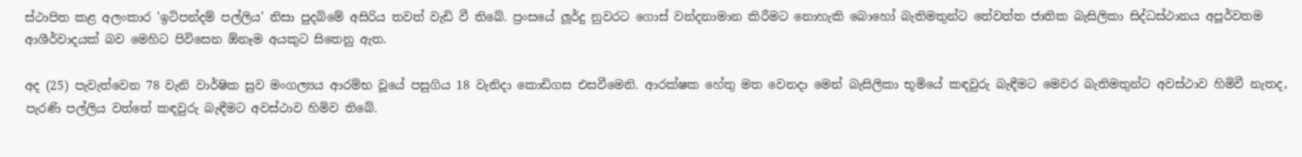ස්ථාපිත කළ අලංකාර 'ඉටිපන්දම් පල්ලිය' නිසා පුදබිමේ අසිරිය තවත් වැඩි වී තිබේ. ප්‍රංසයේ ලූර්දු නුවරට ගොස් වන්දනාමාන කිරීමට නොහැකි බොහෝ බැතිමතුන්ට තේවත්ත ජාතික බැසිලිකා සිද්ධස්ථානය අපූර්වතම ආශීර්වාදයක් බව මෙහිට පිවිසෙන ඕනෑම අයකුට සිතෙනු ඇත.

අද (25) පැවැත්වෙන 78 වැනි වාර්ෂික සුව මංගල්‍යය ආරම්භ වූයේ පසුගිය 18 වැනිදා කොඩිගස එසවීමෙනි. ආරක්ෂක හේතු මත වෙනදා මෙන් බැසිලිකා භූමියේ කඳවුරු බැඳීමට මෙවර බැතිමතුන්ට අවස්ථාව හිමිවී නැතද, පැරණි පල්ලිය වත්තේ කඳවුරු බැඳීමට අවස්ථාව හිමිව තිබේ.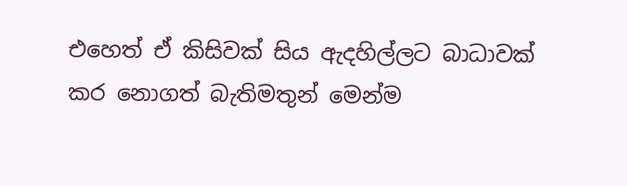එහෙත් ඒ කිසිවක් සිය ඇදහිල්ලට බාධාවක් කර නොගත් බැතිමතුන් මෙන්ම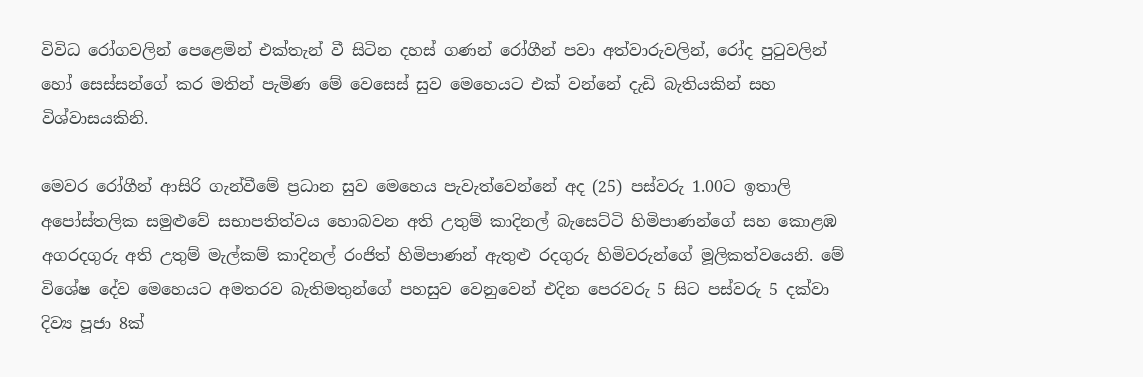විවිධ රෝගවලින් පෙළෙමින් එක්තැන් වී සිටින දහස් ගණන් රෝගීන් පවා අත්වාරුවලින්, රෝද පුටුවලින් හෝ සෙස්සන්ගේ කර මතින් පැමිණ මේ වෙසෙස් සුව මෙහෙයට එක් වන්නේ දැඩි බැතියකින් සහ විශ්වාසයකිනි.

මෙවර රෝගීන් ආසිරි ගැන්වීමේ ප්‍රධාන සුව මෙහෙය පැවැත්වෙන්නේ අද (25) පස්වරු 1.00ට ඉතාලි අපෝස්තලික සමුළුවේ සභාපතිත්වය හොබවන අති උතුම් කාදිනල් බැසෙට්ටි හිමිපාණන්ගේ සහ කොළඹ අගරදගුරු අති උතුම් මැල්කම් කාදිනල් රංජිත් හිමිපාණන් ඇතුළු රදගුරු හිමිවරුන්ගේ මූලිකත්වයෙනි. මේ විශේෂ දේව මෙහෙයට අමතරව බැතිමතුන්ගේ පහසුව වෙනුවෙන් එදින පෙරවරු 5 සිට පස්වරු 5 දක්වා දිව්‍ය පූජා 8ක්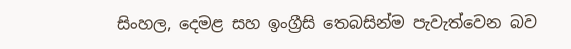සිංහල, දෙමළ සහ ඉංග්‍රීසි තෙබසින්ම පැවැත්වෙන බව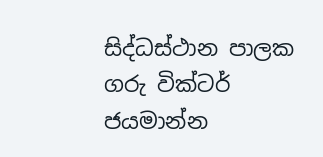සිද්ධස්ථාන පාලක ගරු වික්ටර් ජයමාන්න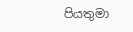පියතුමා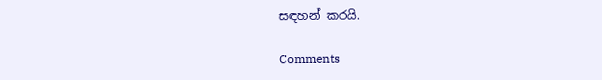සඳහන් කරයි.

Comments